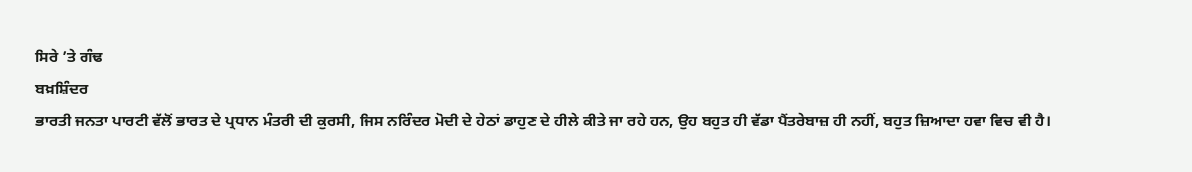ਸਿਰੇ ’ਤੇ ਗੰਢ
ਬਖ਼ਸ਼ਿੰਦਰ
ਭਾਰਤੀ ਜਨਤਾ ਪਾਰਟੀ ਵੱਲੋਂ ਭਾਰਤ ਦੇ ਪ੍ਰਧਾਨ ਮੰਤਰੀ ਦੀ ਕੁਰਸੀ, ਜਿਸ ਨਰਿੰਦਰ ਮੋਦੀ ਦੇ ਹੇਠਾਂ ਡਾਹੁਣ ਦੇ ਹੀਲੇ ਕੀਤੇ ਜਾ ਰਹੇ ਹਨ, ਉਹ ਬਹੁਤ ਹੀ ਵੱਡਾ ਪੈਂਤਰੇਬਾਜ਼ ਹੀ ਨਹੀਂ, ਬਹੁਤ ਜ਼ਿਆਦਾ ਹਵਾ ਵਿਚ ਵੀ ਹੈ।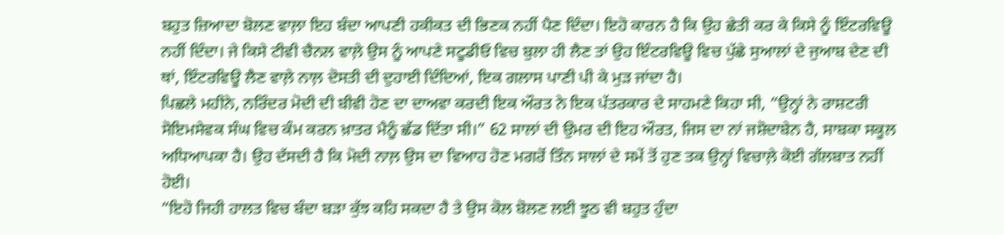ਬਹੁਤ ਜ਼ਿਆਦਾ ਬੋਲਣ ਵਾਲ਼ਾ ਇਹ ਬੰਦਾ ਆਪਣੀ ਹਕੀਕਤ ਦੀ ਭਿਣਕ ਨਹੀਂ ਪੈਣ ਦਿੰਦਾ। ਇਹੋ ਕਾਰਨ ਹੈ ਕਿ ਉਹ ਛੇਤੀ ਕਰ ਕੇ ਕਿਸੇ ਨੂੰ ਇੰਟਰਵਿਊ ਨਹੀਂ ਦਿੰਦਾ। ਜੇ ਕਿਸੇ ਟੀਵੀ ਚੈਨਲ ਵਾਲ਼ੇ ਉਸ ਨੂੰ ਆਪਣੇ ਸਟੂਡੀਓ ਵਿਚ ਬੁਲਾ ਹੀ ਲੈਣ ਤਾਂ ਉਹ ਇੰਟਰਵਿਊ ਵਿਚ ਪੁੱਛੇ ਸੁਆਲਾਂ ਦੇ ਜੁਆਬ ਦੇਣ ਦੀ ਥਾਂ, ਇੰਟਰਵਿਊ ਲੈਣ ਵਾਲ਼ੇ ਨਾਲ਼ ਦੋਸਤੀ ਦੀ ਦੁਹਾਈ ਦਿੰਦਿਆਂ, ਇਕ ਗਲਾਸ ਪਾਣੀ ਪੀ ਕੇ ਮੁੜ ਜਾਂਦਾ ਹੈ।
ਪਿਛਲੇ ਮਹੀਨੇ, ਨਰਿੰਦਰ ਮੋਦੀ ਦੀ ਬੀਵੀ ਹੋਣ ਦਾ ਦਾਅਵਾ ਕਰਦੀ ਇਕ ਔਰਤ ਨੇ ਇਕ ਪੱਤਰਕਾਰ ਦੇ ਸਾਹਮਣੇ ਕਿਹਾ ਸੀ, “ਉਨ੍ਹਾਂ ਨੇ ਰਾਸ਼ਟਰੀ ਸੋਇਮਸੇਵਕ ਸੰਘ ਵਿਚ ਕੰਮ ਕਰਨ ਖ਼ਾਤਰ ਮੈਨੂੰ ਛੱਡ ਦਿੱਤਾ ਸੀ।” 62 ਸਾਲਾਂ ਦੀ ਉਮਰ ਦੀ ਇਹ ਔਰਤ, ਜਿਸ ਦਾ ਨਾਂ ਜਸ਼ੋਦਾਬੇਨ ਹੈ, ਸਾਬਕਾ ਸਕੂਲ ਅਧਿਆਪਕਾ ਹੈ। ਉਹ ਦੱਸਦੀ ਹੈ ਕਿ ਮੋਦੀ ਨਾਲ਼ ਉਸ ਦਾ ਵਿਆਹ ਹੋਣ ਮਗਰੋਂ ਤਿੰਨ ਸਾਲਾਂ ਦੇ ਸਮੇਂ ਤੋਂ ਹੁਣ ਤਕ ਉਨ੍ਹਾਂ ਵਿਚਾਲ਼ੇ ਕੋਈ ਗੱਲਬਾਤ ਨਹੀਂ ਹੋਈ।
“ਇਹੋ ਜਿਹੀ ਹਾਲਤ ਵਿਚ ਬੰਦਾ ਬੜਾ ਕੁੱਝ ਕਹਿ ਸਕਦਾ ਹੈ ਤੇ ਉਸ ਕੋਲ ਬੋਲਣ ਲਈ ਝੂਠ ਵੀ ਬਹੁਤ ਹੁੰਦਾ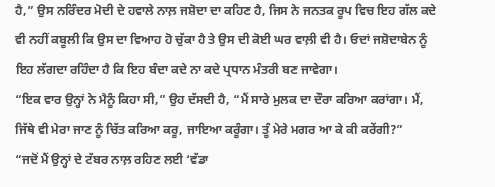ਹੈ,” ਉਸ ਨਰਿੰਦਰ ਮੋਦੀ ਦੇ ਹਵਾਲੇ ਨਾਲ਼ ਜਸ਼ੋਦਾ ਦਾ ਕਹਿਣ ਹੈ, ਜਿਸ ਨੇ ਜਨਤਕ ਰੂਪ ਵਿਚ ਇਹ ਗੱਲ ਕਦੇ ਵੀ ਨਹੀਂ ਕਬੂਲੀ ਕਿ ਉਸ ਦਾ ਵਿਆਹ ਹੋ ਚੁੱਕਾ ਹੈ ਤੇ ਉਸ ਦੀ ਕੋਈ ਘਰ ਵਾਲ਼ੀ ਵੀ ਹੈ। ਓਦਾਂ ਜਸ਼ੋਦਾਬੇਨ ਨੂੰ ਇਹ ਲੱਗਦਾ ਰਹਿੰਦਾ ਹੈ ਕਿ ਇਹ ਬੰਦਾ ਕਦੇ ਨਾ ਕਦੇ ਪ੍ਰਧਾਨ ਮੰਤਰੀ ਬਣ ਜਾਵੇਗਾ।
“ਇਕ ਵਾਰ ਉਨ੍ਹਾਂ ਨੇ ਮੈਨੂੰ ਕਿਹਾ ਸੀ,” ਉਹ ਦੱਸਦੀ ਹੈ, “ਮੈਂ ਸਾਰੇ ਮੁਲਕ ਦਾ ਦੌਰਾ ਕਰਿਆ ਕਰਾਂਗਾ। ਮੈਂ, ਜਿੱਥੇ ਵੀ ਮੇਰਾ ਜਾਣ ਨੂੰ ਚਿੱਤ ਕਰਿਆ ਕਰੂ, ਜਾਇਆ ਕਰੂੰਗਾ। ਤੂੰ ਮੇਰੇ ਮਗਰ ਆ ਕੇ ਕੀ ਕਰੇਂਗੀ?”
“ਜਦੋਂ ਮੈਂ ਉਨ੍ਹਾਂ ਦੇ ਟੱਬਰ ਨਾਲ਼ ਰਹਿਣ ਲਈ ‘ਵੱਡਾ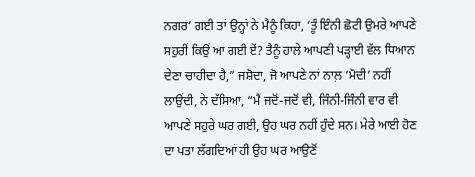ਨਗਰ’ ਗਈ ਤਾਂ ਉਨ੍ਹਾਂ ਨੇ ਮੈਨੂੰ ਕਿਹਾ, ‘ਤੂੰ ਇੰਨੀ ਛੋਟੀ ਉਮਰੇ ਆਪਣੇ ਸਹੁਰੀਂ ਕਿਉਂ ਆ ਗਈ ਏਂ? ਤੈਨੂੰ ਹਾਲੇ ਆਪਣੀ ਪੜ੍ਹਾਈ ਵੱਲ ਧਿਆਨ ਦੇਣਾ ਚਾਹੀਦਾ ਹੈ,” ਜਸ਼ੋਦਾ, ਜੋ ਆਪਣੇ ਨਾਂ ਨਾਲ਼ ‘ਮੋਦੀ’ ਨਹੀਂ ਲਾਉਂਦੀ, ਨੇ ਦੱਸਿਆ, “ਮੈਂ ਜਦੋਂ-ਜਦੋਂ ਵੀ, ਜਿੰਨੀ-ਜਿੰਨੀ ਵਾਰ ਵੀ ਆਪਣੇ ਸਹੁਰੇ ਘਰ ਗਈ, ਉਹ ਘਰ ਨਹੀਂ ਹੁੰਦੇ ਸਨ। ਮੇਰੇ ਆਈ ਹੋਣ ਦਾ ਪਤਾ ਲੱਗਦਿਆਂ ਹੀ ਉਹ ਘਰ ਆਉਣੋਂ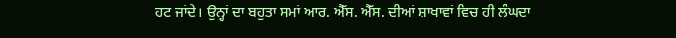ਹਟ ਜਾਂਦੇ। ਉਨ੍ਹਾਂ ਦਾ ਬਹੁਤਾ ਸਮਾਂ ਆਰ. ਐੱਸ. ਐੱਸ. ਦੀਆਂ ਸ਼ਾਖਾਵਾਂ ਵਿਚ ਹੀ ਲੰਘਦਾ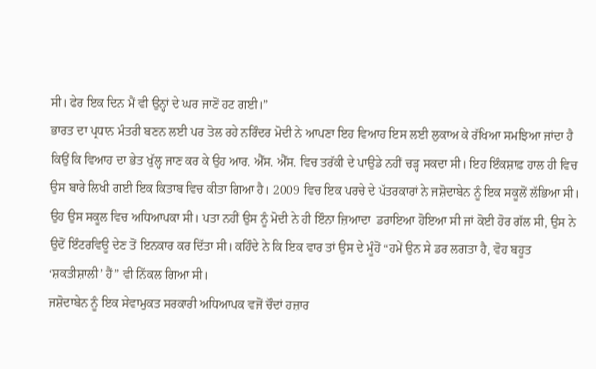ਸੀ। ਫੇਰ ਇਕ ਦਿਨ ਮੈਂ ਵੀ ਉਨ੍ਹਾਂ ਦੇ ਘਰ ਜਾਣੋਂ ਹਟ ਗਈ।”
ਭਾਰਤ ਦਾ ਪ੍ਰਧਾਨ ਮੰਤਰੀ ਬਣਨ ਲਈ ਪਰ ਤੋਲ ਰਹੇ ਨਰਿੰਦਰ ਮੋਦੀ ਨੇ ਆਪਣਾ ਇਹ ਵਿਆਹ ਇਸ ਲਈ ਲੁਕਾਅ ਕੇ ਰੱਖਿਆ ਸਮਝਿਆ ਜਾਂਦਾ ਹੈ ਕਿਉਂ ਕਿ ਵਿਆਹ ਦਾ ਭੇਤ ਖੁੱਲ੍ਹ ਜਾਣ ਕਰ ਕੇ ਉਹ ਆਰ. ਐੱਸ. ਐੱਸ. ਵਿਚ ਤਰੱਕੀ ਦੇ ਪਾਉਡੇ ਨਹੀਂ ਚੜ੍ਹ ਸਕਦਾ ਸੀ। ਇਹ ਇੰਕਸ਼ਾਫ਼ ਹਾਲ ਹੀ ਵਿਚ ਉਸ ਬਾਰੇ ਲਿਖੀ ਗਈ ਇਕ ਕਿਤਾਬ ਵਿਚ ਕੀਤਾ ਗਿਆ ਹੈ। 2009 ਵਿਚ ਇਕ ਪਰਚੇ ਦੇ ਪੱਤਰਕਾਰਾਂ ਨੇ ਜਸ਼ੋਦਾਬੇਨ ਨੂੰ ਇਕ ਸਕੂਲੋਂ ਲੱਭਿਆ ਸੀ। ਉਹ ਉਸ ਸਕੂਲ ਵਿਚ ਅਧਿਆਪਕਾ ਸੀ। ਪਤਾ ਨਹੀਂ ਉਸ ਨੂੰ ਮੋਦੀ ਨੇ ਹੀ ਇੰਨਾ ਜ਼ਿਆਦਾ  ਡਰਾਇਆ ਹੋਇਆ ਸੀ ਜਾਂ ਕੋਈ ਹੋਰ ਗੱਲ ਸੀ, ਉਸ ਨੇ ਉਦੋਂ ਇੰਟਰਵਿਊ ਦੇਣ ਤੋਂ ਇਨਕਾਰ ਕਰ ਦਿੱਤਾ ਸੀ। ਕਹਿੰਦੇ ਨੇ ਕਿ ਇਕ ਵਾਰ ਤਾਂ ਉਸ ਦੇ ਮੂੰਹੋਂ “ਹਮੇਂ ਉਨ ਸੇ ਡਰ ਲਗਤਾ ਹੈ, ਵੋਹ ਬਹੂਤ ‘ਸ਼ਕਤੀਸ਼ਾਲੀ’ ਹੈਂ” ਵੀ ਨਿੱਕਲ ਗਿਆ ਸੀ।
ਜਸ਼ੋਦਾਬੇਨ ਨੂੰ ਇਕ ਸੇਵਾਮੁਕਤ ਸਰਕਾਰੀ ਅਧਿਆਪਕ ਵਜੋਂ ਚੌਦਾਂ ਹਜ਼ਾਰ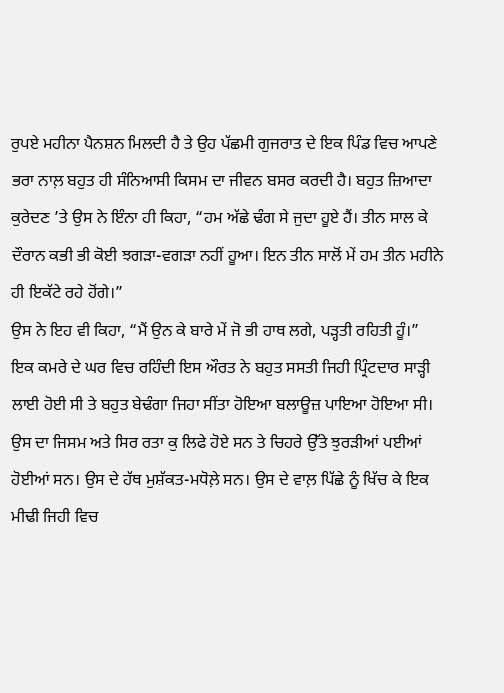ਰੁਪਏ ਮਹੀਨਾ ਪੈਨਸ਼ਨ ਮਿਲਦੀ ਹੈ ਤੇ ਉਹ ਪੱਛਮੀ ਗੁਜਰਾਤ ਦੇ ਇਕ ਪਿੰਡ ਵਿਚ ਆਪਣੇ ਭਰਾ ਨਾਲ਼ ਬਹੁਤ ਹੀ ਸੰਨਿਆਸੀ ਕਿਸਮ ਦਾ ਜੀਵਨ ਬਸਰ ਕਰਦੀ ਹੈ। ਬਹੁਤ ਜ਼ਿਆਦਾ ਕੁਰੇਦਣ ’ਤੇ ਉਸ ਨੇ ਇੰਨਾ ਹੀ ਕਿਹਾ, “ਹਮ ਅੱਛੇ ਢੰਗ ਸੇ ਜੁਦਾ ਹੂਏ ਹੈਂ। ਤੀਨ ਸਾਲ ਕੇ ਦੌਰਾਨ ਕਭੀ ਭੀ ਕੋਈ ਝਗੜਾ-ਵਗੜਾ ਨਹੀਂ ਹੂਆ। ਇਨ ਤੀਨ ਸਾਲੋਂ ਮੇਂ ਹਮ ਤੀਨ ਮਹੀਨੇ ਹੀ ਇਕੱਟੇ ਰਹੇ ਹੋਂਗੇ।”
ਉਸ ਨੇ ਇਹ ਵੀ ਕਿਹਾ, “ਮੈਂ ਉਨ ਕੇ ਬਾਰੇ ਮੇਂ ਜੋ ਭੀ ਹਾਥ ਲਗੇ, ਪੜ੍ਹਤੀ ਰਹਿਤੀ ਹੂੰ।”
ਇਕ ਕਮਰੇ ਦੇ ਘਰ ਵਿਚ ਰਹਿੰਦੀ ਇਸ ਔਰਤ ਨੇ ਬਹੁਤ ਸਸਤੀ ਜਿਹੀ ਪ੍ਰਿੰਟਦਾਰ ਸਾੜ੍ਹੀ ਲਾਈ ਹੋਈ ਸੀ ਤੇ ਬਹੁਤ ਬੇਢੰਗਾ ਜਿਹਾ ਸੀਂਤਾ ਹੋਇਆ ਬਲਾਊਜ਼ ਪਾਇਆ ਹੋਇਆ ਸੀ। ਉਸ ਦਾ ਜਿਸਮ ਅਤੇ ਸਿਰ ਰਤਾ ਕੁ ਲਿਫੇ ਹੋਏ ਸਨ ਤੇ ਚਿਹਰੇ ਉੱਤੇ ਝੁਰੜੀਆਂ ਪਈਆਂ ਹੋਈਆਂ ਸਨ। ਉਸ ਦੇ ਹੱਥ ਮੁਸ਼ੱਕਤ-ਮਧੋਲ਼ੇ ਸਨ। ਉਸ ਦੇ ਵਾਲ਼ ਪਿੱਛੇ ਨੂੰ ਖਿੱਚ ਕੇ ਇਕ ਮੀਢੀ ਜਿਹੀ ਵਿਚ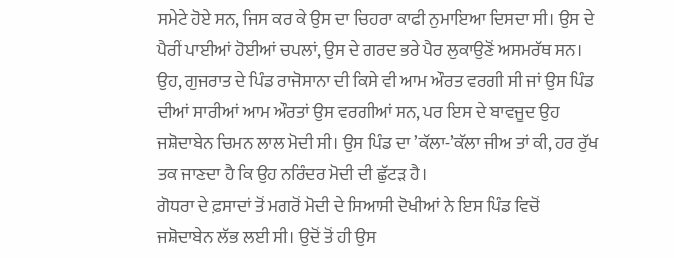ਸਮੇਟੇ ਹੋਏ ਸਨ, ਜਿਸ ਕਰ ਕੇ ਉਸ ਦਾ ਚਿਹਰਾ ਕਾਫੀ ਨੁਮਾਇਆ ਦਿਸਦਾ ਸੀ। ਉਸ ਦੇ ਪੈਰੀਂ ਪਾਈਆਂ ਹੋਈਆਂ ਚਪਲਾਂ, ਉਸ ਦੇ ਗਰਦ ਭਰੇ ਪੈਰ ਲੁਕਾਉਣੋਂ ਅਸਮਰੱਥ ਸਨ। ਉਹ, ਗੁਜਰਾਤ ਦੇ ਪਿੰਡ ਰਾਜੋਸਾਨਾ ਦੀ ਕਿਸੇ ਵੀ ਆਮ ਔਰਤ ਵਰਗੀ ਸੀ ਜਾਂ ਉਸ ਪਿੰਡ ਦੀਆਂ ਸਾਰੀਆਂ ਆਮ ਔਰਤਾਂ ਉਸ ਵਰਗੀਆਂ ਸਨ, ਪਰ ਇਸ ਦੇ ਬਾਵਜੂਦ ਉਹ ਜਸ਼ੋਦਾਬੇਨ ਚਿਮਨ ਲਾਲ ਮੋਦੀ ਸੀ। ਉਸ ਪਿੰਡ ਦਾ ’ਕੱਲਾ-’ਕੱਲਾ ਜੀਅ ਤਾਂ ਕੀ, ਹਰ ਰੁੱਖ ਤਕ ਜਾਣਦਾ ਹੈ ਕਿ ਉਹ ਨਰਿੰਦਰ ਮੋਦੀ ਦੀ ਛੁੱਟੜ ਹੈ।
ਗੋਧਰਾ ਦੇ ਫ਼ਸਾਦਾਂ ਤੋਂ ਮਗਰੋਂ ਮੋਦੀ ਦੇ ਸਿਆਸੀ ਦੋਖੀਆਂ ਨੇ ਇਸ ਪਿੰਡ ਵਿਚੋਂ ਜਸ਼ੋਦਾਬੇਨ ਲੱਭ ਲਈ ਸੀ। ਉਦੋਂ ਤੋਂ ਹੀ ਉਸ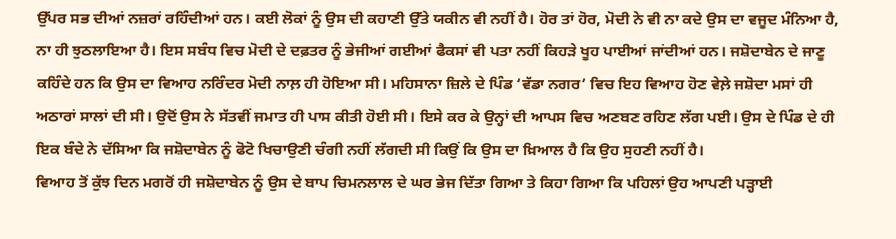ਉੱਪਰ ਸਭ ਦੀਆਂ ਨਜ਼ਰਾਂ ਰਹਿੰਦੀਆਂ ਹਨ। ਕਈ ਲੋਕਾਂ ਨੂੰ ਉਸ ਦੀ ਕਹਾਣੀ ਉੱਤੇ ਯਕੀਨ ਵੀ ਨਹੀਂ ਹੈ। ਹੋਰ ਤਾਂ ਹੋਰ, ਮੋਦੀ ਨੇ ਵੀ ਨਾ ਕਦੇ ਉਸ ਦਾ ਵਜੂਦ ਮੰਨਿਆ ਹੈ, ਨਾ ਹੀ ਝੁਠਲਾਇਆ ਹੈ। ਇਸ ਸਬੰਧ ਵਿਚ ਮੋਦੀ ਦੇ ਦਫ਼ਤਰ ਨੂੰ ਭੇਜੀਆਂ ਗਈਆਂ ਫੈਕਸਾਂ ਵੀ ਪਤਾ ਨਹੀਂ ਕਿਹੜੇ ਖੂਹ ਪਾਈਆਂ ਜਾਂਦੀਆਂ ਹਨ। ਜਸ਼ੋਦਾਬੇਨ ਦੇ ਜਾਣੂ ਕਹਿੰਦੇ ਹਨ ਕਿ ਉਸ ਦਾ ਵਿਆਹ ਨਰਿੰਦਰ ਮੋਦੀ ਨਾਲ਼ ਹੀ ਹੋਇਆ ਸੀ। ਮਹਿਸਾਨਾ ਜ਼ਿਲੇ ਦੇ ਪਿੰਡ ‘ਵੱਡਾ ਨਗਰ’ ਵਿਚ ਇਹ ਵਿਆਹ ਹੋਣ ਵੇਲ਼ੇ ਜਸ਼ੋਦਾ ਮਸਾਂ ਹੀ ਅਠਾਰਾਂ ਸਾਲਾਂ ਦੀ ਸੀ। ਉਦੋਂ ਉਸ ਨੇ ਸੱਤਵੀਂ ਜਮਾਤ ਹੀ ਪਾਸ ਕੀਤੀ ਹੋਈ ਸੀ। ਇਸੇ ਕਰ ਕੇ ਉਨ੍ਹਾਂ ਦੀ ਆਪਸ ਵਿਚ ਅਣਬਣ ਰਹਿਣ ਲੱਗ ਪਈ। ਉਸ ਦੇ ਪਿੰਡ ਦੇ ਹੀ ਇਕ ਬੰਦੇ ਨੇ ਦੱਸਿਆ ਕਿ ਜਸ਼ੋਦਾਬੇਨ ਨੂੰ ਫੋਟੋ ਖਿਚਾਉਣੀ ਚੰਗੀ ਨਹੀਂ ਲੱਗਦੀ ਸੀ ਕਿਉਂ ਕਿ ਉਸ ਦਾ ਖ਼ਿਆਲ ਹੈ ਕਿ ਉਹ ਸੁਹਣੀ ਨਹੀਂ ਹੈ।
ਵਿਆਹ ਤੋਂ ਕੁੱਝ ਦਿਨ ਮਗਰੋਂ ਹੀ ਜਸ਼ੋਦਾਬੇਨ ਨੂੰ ਉਸ ਦੇ ਬਾਪ ਚਿਮਨਲਾਲ ਦੇ ਘਰ ਭੇਜ ਦਿੱਤਾ ਗਿਆ ਤੇ ਕਿਹਾ ਗਿਆ ਕਿ ਪਹਿਲਾਂ ਉਹ ਆਪਣੀ ਪੜ੍ਹਾਈ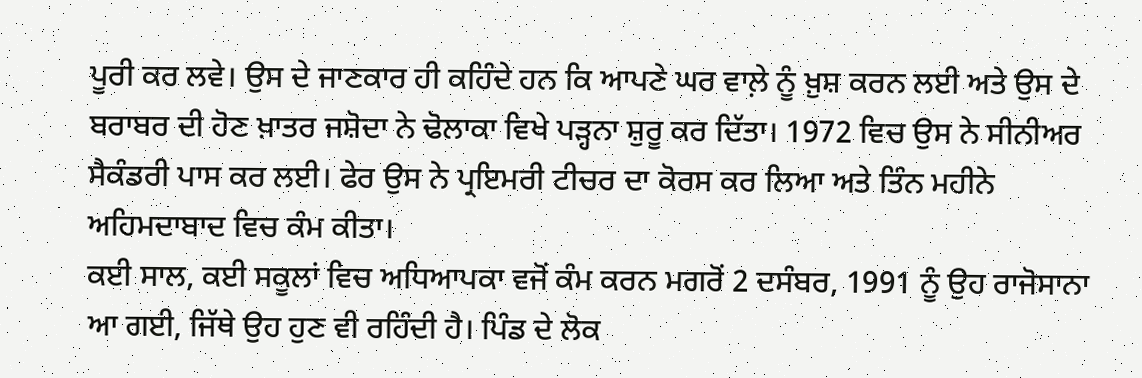ਪੂਰੀ ਕਰ ਲਵੇ। ਉਸ ਦੇ ਜਾਣਕਾਰ ਹੀ ਕਹਿੰਦੇ ਹਨ ਕਿ ਆਪਣੇ ਘਰ ਵਾਲ਼ੇ ਨੂੰ ਖ਼ੁਸ਼ ਕਰਨ ਲਈ ਅਤੇ ਉਸ ਦੇ ਬਰਾਬਰ ਦੀ ਹੋਣ ਖ਼ਾਤਰ ਜਸ਼ੋਦਾ ਨੇ ਢੋਲਾਕਾ ਵਿਖੇ ਪੜ੍ਹਨਾ ਸ਼ੁਰੂ ਕਰ ਦਿੱਤਾ। 1972 ਵਿਚ ਉਸ ਨੇ ਸੀਨੀਅਰ ਸੈਕੰਡਰੀ ਪਾਸ ਕਰ ਲਈ। ਫੇਰ ਉਸ ਨੇ ਪ੍ਰਇਮਰੀ ਟੀਚਰ ਦਾ ਕੋਰਸ ਕਰ ਲਿਆ ਅਤੇ ਤਿੰਨ ਮਹੀਨੇ ਅਹਿਮਦਾਬਾਦ ਵਿਚ ਕੰਮ ਕੀਤਾ।
ਕਈ ਸਾਲ, ਕਈ ਸਕੂਲਾਂ ਵਿਚ ਅਧਿਆਪਕਾ ਵਜੋਂ ਕੰਮ ਕਰਨ ਮਗਰੋਂ 2 ਦਸੰਬਰ, 1991 ਨੂੰ ਉਹ ਰਾਜੋਸਾਨਾ ਆ ਗਈ, ਜਿੱਥੇ ਉਹ ਹੁਣ ਵੀ ਰਹਿੰਦੀ ਹੈ। ਪਿੰਡ ਦੇ ਲੋਕ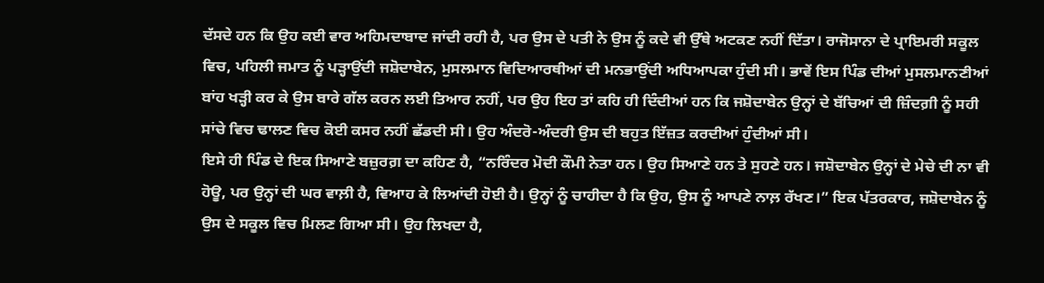ਦੱਸਦੇ ਹਨ ਕਿ ਉਹ ਕਈ ਵਾਰ ਅਹਿਮਦਾਬਾਦ ਜਾਂਦੀ ਰਹੀ ਹੈ, ਪਰ ਉਸ ਦੇ ਪਤੀ ਨੇ ਉਸ ਨੂੰ ਕਦੇ ਵੀ ਉੱਥੇ ਅਟਕਣ ਨਹੀਂ ਦਿੱਤਾ। ਰਾਜੋਸਾਨਾ ਦੇ ਪ੍ਰਾਇਮਰੀ ਸਕੂਲ ਵਿਚ, ਪਹਿਲੀ ਜਮਾਤ ਨੂੰ ਪੜ੍ਹਾਉਂਦੀ ਜਸ਼ੋਦਾਬੇਨ, ਮੁਸਲਮਾਨ ਵਿਦਿਆਰਥੀਆਂ ਦੀ ਮਨਭਾਉਂਦੀ ਅਧਿਆਪਕਾ ਹੁੰਦੀ ਸੀ। ਭਾਵੇਂ ਇਸ ਪਿੰਡ ਦੀਆਂ ਮੁਸਲਮਾਨਣੀਆਂ ਬਾਂਹ ਖੜ੍ਹੀ ਕਰ ਕੇ ਉਸ ਬਾਰੇ ਗੱਲ ਕਰਨ ਲਈ ਤਿਆਰ ਨਹੀਂ, ਪਰ ਉਹ ਇਹ ਤਾਂ ਕਹਿ ਹੀ ਦਿੰਦੀਆਂ ਹਨ ਕਿ ਜਸ਼ੋਦਾਬੇਨ ਉਨ੍ਹਾਂ ਦੇ ਬੱਚਿਆਂ ਦੀ ਜ਼ਿੰਦਗ਼ੀ ਨੂੰ ਸਹੀ ਸਾਂਚੇ ਵਿਚ ਢਾਲਣ ਵਿਚ ਕੋਈ ਕਸਰ ਨਹੀਂ ਛੱਡਦੀ ਸੀ। ਉਹ ਅੰਦਰੋ-ਅੰਦਰੀ ਉਸ ਦੀ ਬਹੁਤ ਇੱਜ਼ਤ ਕਰਦੀਆਂ ਹੁੰਦੀਆਂ ਸੀ।
ਇਸੇ ਹੀ ਪਿੰਡ ਦੇ ਇਕ ਸਿਆਣੇ ਬਜ਼ੁਰਗ਼ ਦਾ ਕਹਿਣ ਹੈ, “ਨਰਿੰਦਰ ਮੋਦੀ ਕੌਮੀ ਨੇਤਾ ਹਨ। ਉਹ ਸਿਆਣੇ ਹਨ ਤੇ ਸੁਹਣੇ ਹਨ। ਜਸ਼ੋਦਾਬੇਨ ਉਨ੍ਹਾਂ ਦੇ ਮੇਚੇ ਦੀ ਨਾ ਵੀ ਹੋਊ, ਪਰ ਉਨ੍ਹਾਂ ਦੀ ਘਰ ਵਾਲ਼ੀ ਹੈ, ਵਿਆਹ ਕੇ ਲਿਆਂਦੀ ਹੋਈ ਹੈ। ਉਨ੍ਹਾਂ ਨੂੰ ਚਾਹੀਦਾ ਹੈ ਕਿ ਉਹ, ਉਸ ਨੂੰ ਆਪਣੇ ਨਾਲ਼ ਰੱਖਣ।” ਇਕ ਪੱਤਰਕਾਰ, ਜਸ਼ੋਦਾਬੇਨ ਨੂੰ ਉਸ ਦੇ ਸਕੂਲ ਵਿਚ ਮਿਲਣ ਗਿਆ ਸੀ। ਉਹ ਲਿਖਦਾ ਹੈ,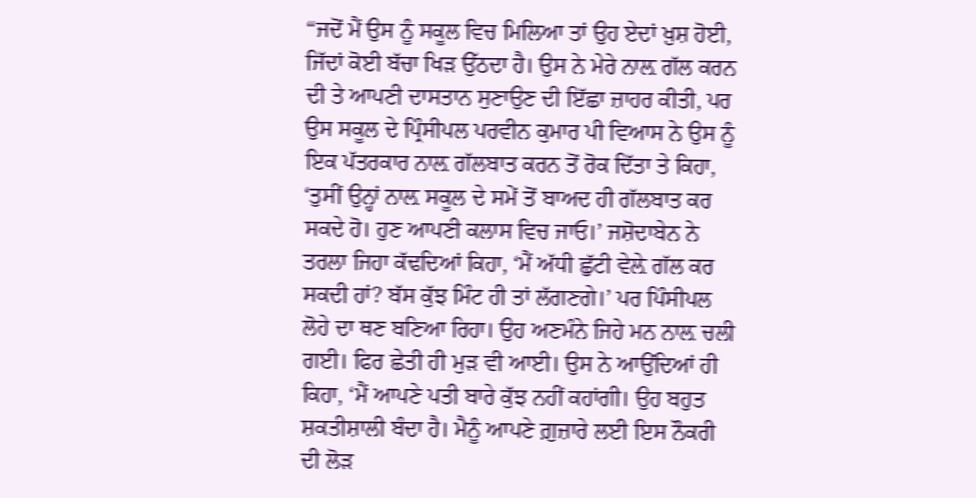“ਜਦੋਂ ਮੈਂ ਉਸ ਨੂੰ ਸਕੂਲ ਵਿਚ ਮਿਲਿਆ ਤਾਂ ਉਹ ਏਦਾਂ ਖ਼ੁਸ਼ ਹੋਈ, ਜਿੱਦਾਂ ਕੋਈ ਬੱਚਾ ਖਿੜ ਉੱਠਦਾ ਹੈ। ਉਸ ਨੇ ਮੇਰੇ ਨਾਲ਼ ਗੱਲ ਕਰਨ ਦੀ ਤੇ ਆਪਣੀ ਦਾਸਤਾਨ ਸੁਣਾਉਣ ਦੀ ਇੱਛਾ ਜ਼ਾਹਰ ਕੀਤੀ, ਪਰ ਉਸ ਸਕੂਲ ਦੇ ਪ੍ਰਿੰਸੀਪਲ ਪਰਵੀਨ ਕੁਮਾਰ ਪੀ ਵਿਆਸ ਨੇ ਉਸ ਨੂੰ ਇਕ ਪੱਤਰਕਾਰ ਨਾਲ਼ ਗੱਲਬਾਤ ਕਰਨ ਤੋਂ ਰੋਕ ਦਿੱਤਾ ਤੇ ਕਿਹਾ, ‘ਤੁਸੀਂ ਉਨ੍ਹਾਂ ਨਾਲ਼ ਸਕੂਲ ਦੇ ਸਮੇਂ ਤੋਂ ਬਾਅਦ ਹੀ ਗੱਲਬਾਤ ਕਰ ਸਕਦੇ ਹੋ। ਹੁਣ ਆਪਣੀ ਕਲਾਸ ਵਿਚ ਜਾਓ।’ ਜਸ਼ੋਦਾਬੇਨ ਨੇ ਤਰਲਾ ਜਿਹਾ ਕੱਢਦਿਆਂ ਕਿਹਾ, ‘ਮੈਂ ਅੱਧੀ ਛੁੱਟੀ ਵੇਲ਼ੇ ਗੱਲ ਕਰ ਸਕਦੀ ਹਾਂ? ਬੱਸ ਕੁੱਝ ਮਿੰਟ ਹੀ ਤਾਂ ਲੱਗਣਗੇ।’ ਪਰ ਪਿੰਸੀਪਲ ਲੋਹੇ ਦਾ ਥਣ ਬਣਿਆ ਰਿਹਾ। ਉਹ ਅਣਮੰਨੇ ਜਿਹੇ ਮਨ ਨਾਲ਼ ਚਲੀ ਗਈ। ਫਿਰ ਛੇਤੀ ਹੀ ਮੁੜ ਵੀ ਆਈ। ਉਸ ਨੇ ਆਉਂਦਿਆਂ ਹੀ ਕਿਹਾ, ‘ਮੈਂ ਆਪਣੇ ਪਤੀ ਬਾਰੇ ਕੁੱਝ ਨਹੀਂ ਕਹਾਂਗੀ। ਉਹ ਬਹੁਤ ਸ਼ਕਤੀਸ਼ਾਲੀ ਬੰਦਾ ਹੈ। ਮੈਨੂੰ ਆਪਣੇ ਗ਼ੁਜ਼ਾਰੇ ਲਈ ਇਸ ਨੌਕਰੀ ਦੀ ਲੋੜ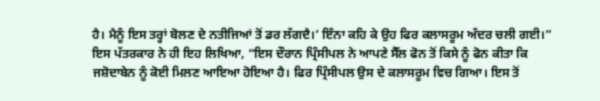ਹੈ। ਮੈਨੂੰ ਇਸ ਤਰ੍ਹਾਂ ਬੋਲਣ ਦੇ ਨਤੀਜਿਆਂ ਤੋਂ ਡਰ ਲੱਗਦੈ।’ ਇੰਨਾ ਕਹਿ ਕੇ ਉਹ ਫਿਰ ਕਲਾਸਰੂਮ ਅੰਦਰ ਚਲੀ ਗਈ।”
ਇਸ ਪੱਤਰਕਾਰ ਨੇ ਹੀ ਇਹ ਲਿਖਿਆ, “ਇਸ ਦੌਰਾਨ ਪ੍ਰਿੰਸੀਪਲ ਨੇ ਆਪਣੇ ਸੈੱਲ ਫੋਨ ਤੋਂ ਕਿਸੇ ਨੂੰ ਫੋਨ ਕੀਤਾ ਕਿ ਜਸ਼ੋਦਾਬੇਨ ਨੂੰ ਕੋਈ ਮਿਲਣ ਆਇਆ ਹੋਇਆ ਹੈ। ਫਿਰ ਪ੍ਰਿੰਸੀਪਲ ਉਸ ਦੇ ਕਲਾਸਰੂਮ ਵਿਚ ਗਿਆ। ਇਸ ਤੋਂ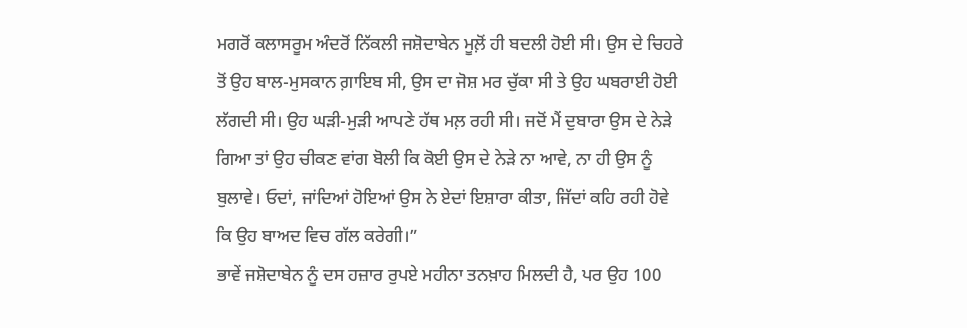ਮਗਰੋਂ ਕਲਾਸਰੂਮ ਅੰਦਰੋਂ ਨਿੱਕਲੀ ਜਸ਼ੋਦਾਬੇਨ ਮੂਲ਼ੋਂ ਹੀ ਬਦਲੀ ਹੋਈ ਸੀ। ਉਸ ਦੇ ਚਿਹਰੇ ਤੋਂ ਉਹ ਬਾਲ-ਮੁਸਕਾਨ ਗ਼ਾਇਬ ਸੀ, ਉਸ ਦਾ ਜੋਸ਼ ਮਰ ਚੁੱਕਾ ਸੀ ਤੇ ਉਹ ਘਬਰਾਈ ਹੋਈ ਲੱਗਦੀ ਸੀ। ਉਹ ਘੜੀ-ਮੁੜੀ ਆਪਣੇ ਹੱਥ ਮਲ਼ ਰਹੀ ਸੀ। ਜਦੋਂ ਮੈਂ ਦੁਬਾਰਾ ਉਸ ਦੇ ਨੇੜੇ ਗਿਆ ਤਾਂ ਉਹ ਚੀਕਣ ਵਾਂਗ ਬੋਲੀ ਕਿ ਕੋਈ ਉਸ ਦੇ ਨੇੜੇ ਨਾ ਆਵੇ, ਨਾ ਹੀ ਉਸ ਨੂੰ ਬੁਲਾਵੇ। ਓਦਾਂ, ਜਾਂਦਿਆਂ ਹੋਇਆਂ ਉਸ ਨੇ ਏਦਾਂ ਇਸ਼ਾਰਾ ਕੀਤਾ, ਜਿੱਦਾਂ ਕਹਿ ਰਹੀ ਹੋਵੇ ਕਿ ਉਹ ਬਾਅਦ ਵਿਚ ਗੱਲ ਕਰੇਗੀ।”
ਭਾਵੇਂ ਜਸ਼ੋਦਾਬੇਨ ਨੂੰ ਦਸ ਹਜ਼ਾਰ ਰੁਪਏ ਮਹੀਨਾ ਤਨਖ਼ਾਹ ਮਿਲਦੀ ਹੈ, ਪਰ ਉਹ 100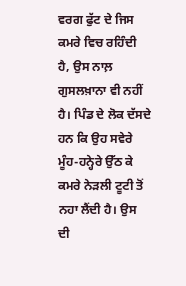ਵਰਗ ਫੁੱਟ ਦੇ ਜਿਸ ਕਮਰੇ ਵਿਚ ਰਹਿੰਦੀ ਹੈ, ਉਸ ਨਾਲ਼ ਗੁਸਲਖ਼ਾਨਾ ਵੀ ਨਹੀਂ ਹੈ। ਪਿੰਡ ਦੇ ਲੋਕ ਦੱਸਦੇ ਹਨ ਕਿ ਉਹ ਸਵੇਰੇ ਮੂੰਹ-ਹਨ੍ਹੇਰੇ ਉੱਠ ਕੇ ਕਮਰੇ ਨੇੜਲੀ ਟੂਟੀ ਤੋਂ ਨਹਾ ਲੈਂਦੀ ਹੈ। ਉਸ ਦੀ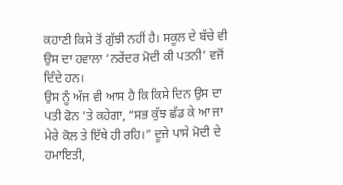ਕਹਾਣੀ ਕਿਸੇ ਤੋਂ ਗੁੱਝੀ ਨਹੀਂ ਹੈ। ਸਕੂਲ ਦੇ ਬੱਚੇ ਵੀ ਉਸ ਦਾ ਹਵਾਲਾ ‘ਨਰੇਂਦਰ ਮੋਦੀ ਕੀ ਪਤਨੀ’ ਵਜੋਂ ਦਿੰਦੇ ਹਨ।
ਉਸ ਨੂੰ ਅੱਜ ਵੀ ਆਸ ਹੈ ਕਿ ਕਿਸੇ ਦਿਨ ਉਸ ਦਾ ਪਤੀ ਫੋਨ ’ਤੇ ਕਹੇਗਾ, “ਸਭ ਕੁੱਝ ਛੱਡ ਕੇ ਆ ਜਾ ਮੇਰੇ ਕੋਲ ਤੇ ਇੱਥੇ ਹੀ ਰਹਿ।” ਦੂਜੇ ਪਾਸੇ ਮੋਦੀ ਦੇ ਹਮਾਇਤੀ,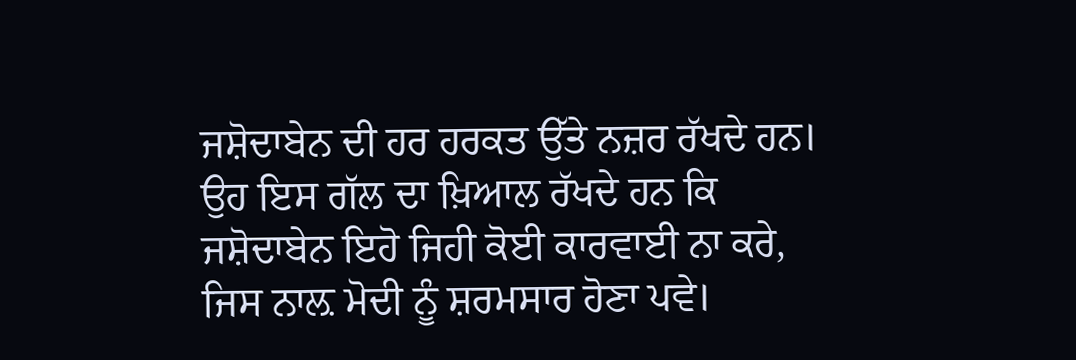ਜਸ਼ੋਦਾਬੇਨ ਦੀ ਹਰ ਹਰਕਤ ਉੱਤੇ ਨਜ਼ਰ ਰੱਖਦੇ ਹਨ। ਉਹ ਇਸ ਗੱਲ ਦਾ ਖ਼ਿਆਲ ਰੱਖਦੇ ਹਨ ਕਿ ਜਸ਼ੋਦਾਬੇਨ ਇਹੋ ਜਿਹੀ ਕੋਈ ਕਾਰਵਾਈ ਨਾ ਕਰੇ, ਜਿਸ ਨਾਲ਼ ਮੋਦੀ ਨੂੰ ਸ਼ਰਮਸਾਰ ਹੋਣਾ ਪਵੇ।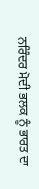ਨਰਿੰਦਰ ਮੋਦੀ ਭਲਕ ਨੂੰ ਭਾਰਤ ਦਾ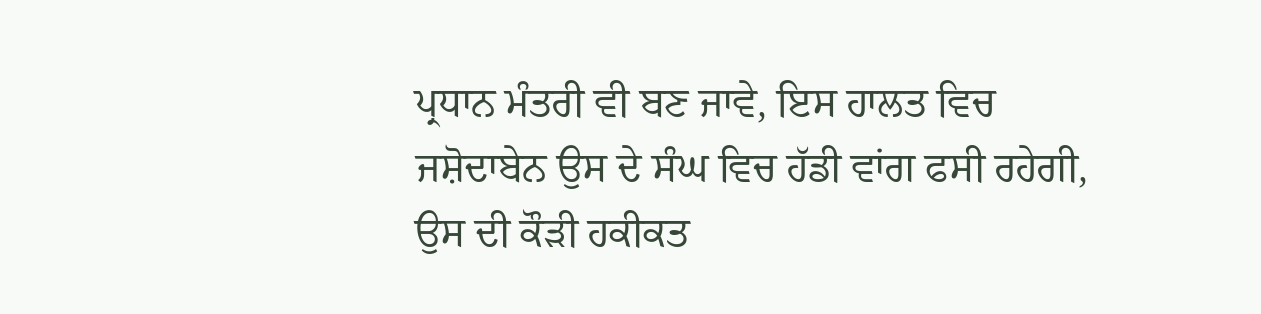ਪ੍ਰਧਾਨ ਮੰਤਰੀ ਵੀ ਬਣ ਜਾਵੇ, ਇਸ ਹਾਲਤ ਵਿਚ ਜਸ਼ੋਦਾਬੇਨ ਉਸ ਦੇ ਸੰਘ ਵਿਚ ਹੱਡੀ ਵਾਂਗ ਫਸੀ ਰਹੇਗੀ, ਉਸ ਦੀ ਕੌੜੀ ਹਕੀਕਤ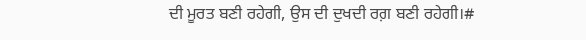ਦੀ ਮੂਰਤ ਬਣੀ ਰਹੇਗੀ, ਉਸ ਦੀ ਦੁਖਦੀ ਰਗ਼ ਬਣੀ ਰਹੇਗੀ।#